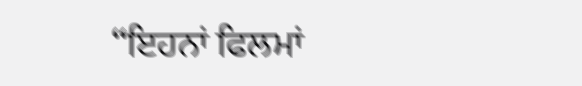“ਇਹਨਾਂ ਫਿਲਮਾਂ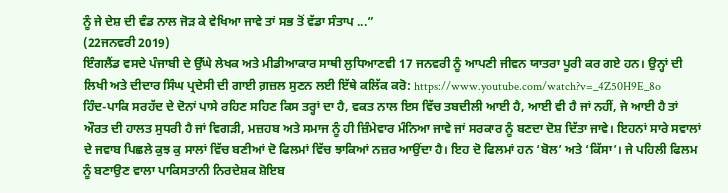ਨੂੰ ਜੇ ਦੇਸ਼ ਦੀ ਵੰਡ ਨਾਲ ਜੋੜ ਕੇ ਵੇਖਿਆ ਜਾਵੇ ਤਾਂ ਸਭ ਤੋਂ ਵੱਡਾ ਸੰਤਾਪ ...”
(22ਜਨਵਰੀ 2019)
ਇੰਗਲੈਂਡ ਵਸਦੇ ਪੰਜਾਬੀ ਦੇ ਉੱਘੇ ਲੇਖਕ ਅਤੇ ਮੀਡੀਆਕਾਰ ਸਾਥੀ ਲੁਧਿਆਣਵੀ 17 ਜਨਵਰੀ ਨੂੰ ਆਪਣੀ ਜੀਵਨ ਯਾਤਰਾ ਪੂਰੀ ਕਰ ਗਏ ਹਨ। ਉਨ੍ਹਾਂ ਦੀ ਲਿਖੀ ਅਤੇ ਦੀਦਾਰ ਸਿੰਘ ਪ੍ਰਦੇਸੀ ਦੀ ਗਾਈ ਗ਼ਜ਼ਲ ਸੁਣਨ ਲਈ ਇੱਥੇ ਕਲਿੱਕ ਕਰੋ: https://www.youtube.com/watch?v=_4Z50H9E_8o
ਹਿੰਦ-ਪਾਕਿ ਸਰਹੱਦ ਦੇ ਦੋਨਾਂ ਪਾਸੇ ਰਹਿਣ ਸਹਿਣ ਕਿਸ ਤਰ੍ਹਾਂ ਦਾ ਹੈ, ਵਕਤ ਨਾਲ ਇਸ ਵਿੱਚ ਤਬਦੀਲੀ ਆਈ ਹੈ, ਆਈ ਵੀ ਹੈ ਜਾਂ ਨਹੀਂ, ਜੇ ਆਈ ਹੈ ਤਾਂ ਔਰਤ ਦੀ ਹਾਲਤ ਸੁਧਰੀ ਹੈ ਜਾਂ ਵਿਗੜੀ, ਮਜ਼ਹਬ ਅਤੇ ਸਮਾਜ ਨੂੰ ਹੀ ਜ਼ਿੰਮੇਵਾਰ ਮੰਨਿਆ ਜਾਵੇ ਜਾਂ ਸਰਕਾਰ ਨੂੰ ਬਣਦਾ ਦੋਸ਼ ਦਿੱਤਾ ਜਾਵੇ। ਇਹਨਾਂ ਸਾਰੇ ਸਵਾਲਾਂ ਦੇ ਜਵਾਬ ਪਿਛਲੇ ਕੁਝ ਕੁ ਸਾਲਾਂ ਵਿੱਚ ਬਣੀਆਂ ਦੋ ਫਿਲਮਾਂ ਵਿੱਚ ਝਾਕਿਆਂ ਨਜ਼ਰ ਆਉਂਦਾ ਹੈ। ਇਹ ਦੋ ਫਿਲਮਾਂ ਹਨ ‘ਬੋਲ’ ਅਤੇ ‘ਕਿੱਸਾ’। ਜੇ ਪਹਿਲੀ ਫਿਲਮ ਨੂੰ ਬਣਾਉਣ ਵਾਲਾ ਪਾਕਿਸਤਾਨੀ ਨਿਰਦੇਸ਼ਕ ਸ਼ੋਇਬ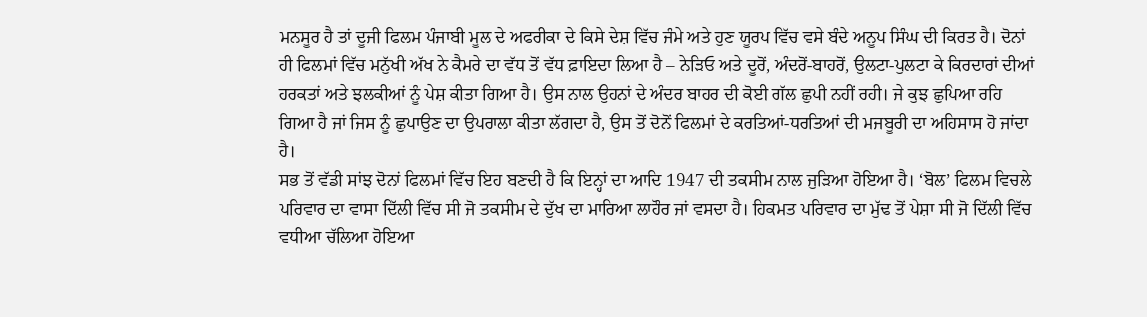ਮਨਸੂਰ ਹੈ ਤਾਂ ਦੂਜੀ ਫਿਲਮ ਪੰਜਾਬੀ ਮੂਲ ਦੇ ਅਫਰੀਕਾ ਦੇ ਕਿਸੇ ਦੇਸ਼ ਵਿੱਚ ਜੰਮੇ ਅਤੇ ਹੁਣ ਯੂਰਪ ਵਿੱਚ ਵਸੇ ਬੰਦੇ ਅਨੂਪ ਸਿੰਘ ਦੀ ਕਿਰਤ ਹੈ। ਦੋਨਾਂ ਹੀ ਫਿਲਮਾਂ ਵਿੱਚ ਮਨੁੱਖੀ ਅੱਖ ਨੇ ਕੈਮਰੇ ਦਾ ਵੱਧ ਤੋਂ ਵੱਧ ਫ਼ਾਇਦਾ ਲਿਆ ਹੈ – ਨੇੜਿਓ ਅਤੇ ਦੂਰੋਂ, ਅੰਦਰੋਂ-ਬਾਹਰੋਂ, ਉਲਟਾ-ਪੁਲਟਾ ਕੇ ਕਿਰਦਾਰਾਂ ਦੀਆਂ ਹਰਕਤਾਂ ਅਤੇ ਝਲਕੀਆਂ ਨੂੰ ਪੇਸ਼ ਕੀਤਾ ਗਿਆ ਹੈ। ਉਸ ਨਾਲ ਉਹਨਾਂ ਦੇ ਅੰਦਰ ਬਾਹਰ ਦੀ ਕੋਈ ਗੱਲ ਛੁਪੀ ਨਹੀਂ ਰਹੀ। ਜੇ ਕੁਝ ਛੁਪਿਆ ਰਹਿ ਗਿਆ ਹੈ ਜਾਂ ਜਿਸ ਨੂੰ ਛੁਪਾਉਣ ਦਾ ਉਪਰਾਲਾ ਕੀਤਾ ਲੱਗਦਾ ਹੈ, ਉਸ ਤੋਂ ਦੋਨੋਂ ਫਿਲਮਾਂ ਦੇ ਕਰਤਿਆਂ-ਧਰਤਿਆਂ ਦੀ ਮਜਬੂਰੀ ਦਾ ਅਹਿਸਾਸ ਹੋ ਜਾਂਦਾ ਹੈ।
ਸਭ ਤੋਂ ਵੱਡੀ ਸਾਂਝ ਦੋਨਾਂ ਫਿਲਮਾਂ ਵਿੱਚ ਇਹ ਬਣਦੀ ਹੈ ਕਿ ਇਨ੍ਹਾਂ ਦਾ ਆਦਿ 1947 ਦੀ ਤਕਸੀਮ ਨਾਲ ਜੁੜਿਆ ਹੋਇਆ ਹੈ। ‘ਬੋਲ’ ਫਿਲਮ ਵਿਚਲੇ ਪਰਿਵਾਰ ਦਾ ਵਾਸਾ ਦਿੱਲੀ ਵਿੱਚ ਸੀ ਜੋ ਤਕਸੀਮ ਦੇ ਦੁੱਖ ਦਾ ਮਾਰਿਆ ਲਾਹੌਰ ਜਾਂ ਵਸਦਾ ਹੈ। ਹਿਕਮਤ ਪਰਿਵਾਰ ਦਾ ਮੁੱਢ ਤੋਂ ਪੇਸ਼ਾ ਸੀ ਜੋ ਦਿੱਲੀ ਵਿੱਚ ਵਧੀਆ ਚੱਲਿਆ ਹੋਇਆ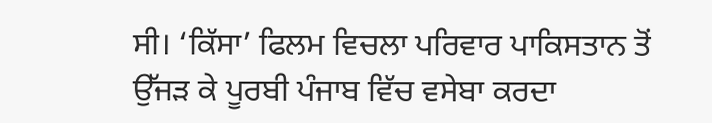ਸੀ। ‘ਕਿੱਸਾ’ ਫਿਲਮ ਵਿਚਲਾ ਪਰਿਵਾਰ ਪਾਕਿਸਤਾਨ ਤੋਂ ਉੱਜੜ ਕੇ ਪੂਰਬੀ ਪੰਜਾਬ ਵਿੱਚ ਵਸੇਬਾ ਕਰਦਾ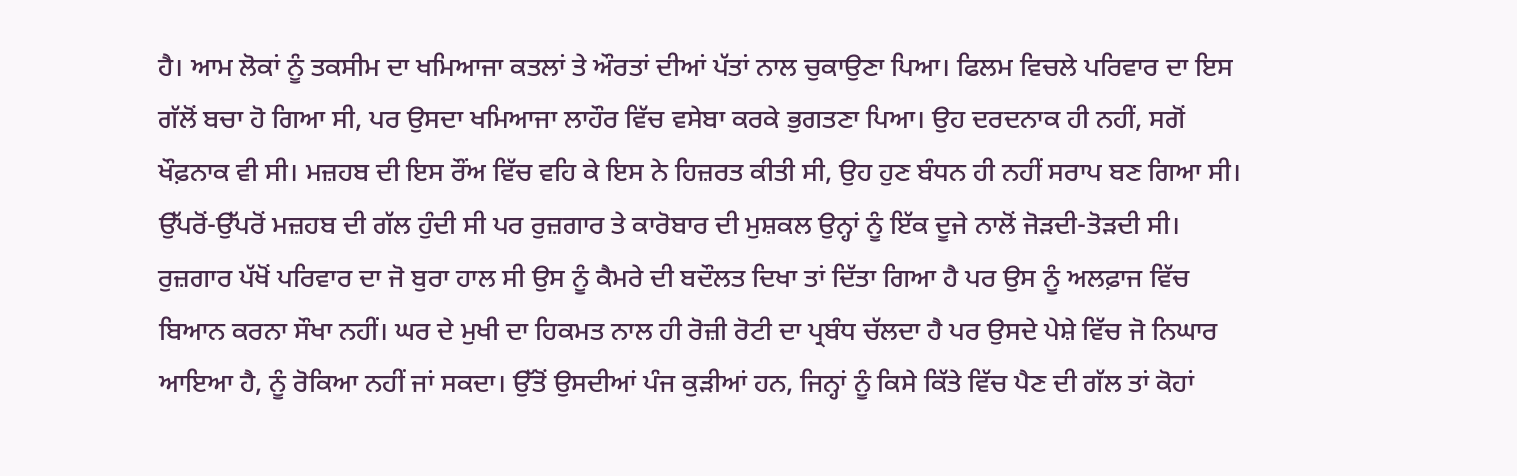ਹੈ। ਆਮ ਲੋਕਾਂ ਨੂੰ ਤਕਸੀਮ ਦਾ ਖਮਿਆਜਾ ਕਤਲਾਂ ਤੇ ਔਰਤਾਂ ਦੀਆਂ ਪੱਤਾਂ ਨਾਲ ਚੁਕਾਉਣਾ ਪਿਆ। ਫਿਲਮ ਵਿਚਲੇ ਪਰਿਵਾਰ ਦਾ ਇਸ ਗੱਲੋਂ ਬਚਾ ਹੋ ਗਿਆ ਸੀ, ਪਰ ਉਸਦਾ ਖਮਿਆਜਾ ਲਾਹੌਰ ਵਿੱਚ ਵਸੇਬਾ ਕਰਕੇ ਭੁਗਤਣਾ ਪਿਆ। ਉਹ ਦਰਦਨਾਕ ਹੀ ਨਹੀਂ, ਸਗੋਂ ਖੌਫ਼ਨਾਕ ਵੀ ਸੀ। ਮਜ਼ਹਬ ਦੀ ਇਸ ਰੌਂਅ ਵਿੱਚ ਵਹਿ ਕੇ ਇਸ ਨੇ ਹਿਜ਼ਰਤ ਕੀਤੀ ਸੀ, ਉਹ ਹੁਣ ਬੰਧਨ ਹੀ ਨਹੀਂ ਸਰਾਪ ਬਣ ਗਿਆ ਸੀ। ਉੱਪਰੋਂ-ਉੱਪਰੋਂ ਮਜ਼ਹਬ ਦੀ ਗੱਲ ਹੁੰਦੀ ਸੀ ਪਰ ਰੁਜ਼ਗਾਰ ਤੇ ਕਾਰੋਬਾਰ ਦੀ ਮੁਸ਼ਕਲ ਉਨ੍ਹਾਂ ਨੂੰ ਇੱਕ ਦੂਜੇ ਨਾਲੋਂ ਜੋੜਦੀ-ਤੋੜਦੀ ਸੀ।
ਰੁਜ਼ਗਾਰ ਪੱਖੋਂ ਪਰਿਵਾਰ ਦਾ ਜੋ ਬੁਰਾ ਹਾਲ ਸੀ ਉਸ ਨੂੰ ਕੈਮਰੇ ਦੀ ਬਦੌਲਤ ਦਿਖਾ ਤਾਂ ਦਿੱਤਾ ਗਿਆ ਹੈ ਪਰ ਉਸ ਨੂੰ ਅਲਫ਼ਾਜ ਵਿੱਚ ਬਿਆਨ ਕਰਨਾ ਸੌਖਾ ਨਹੀਂ। ਘਰ ਦੇ ਮੁਖੀ ਦਾ ਹਿਕਮਤ ਨਾਲ ਹੀ ਰੋਜ਼ੀ ਰੋਟੀ ਦਾ ਪ੍ਰਬੰਧ ਚੱਲਦਾ ਹੈ ਪਰ ਉਸਦੇ ਪੇਸ਼ੇ ਵਿੱਚ ਜੋ ਨਿਘਾਰ ਆਇਆ ਹੈ, ਨੂੰ ਰੋਕਿਆ ਨਹੀਂ ਜਾਂ ਸਕਦਾ। ਉੱਤੋਂ ਉਸਦੀਆਂ ਪੰਜ ਕੁੜੀਆਂ ਹਨ, ਜਿਨ੍ਹਾਂ ਨੂੰ ਕਿਸੇ ਕਿੱਤੇ ਵਿੱਚ ਪੈਣ ਦੀ ਗੱਲ ਤਾਂ ਕੋਹਾਂ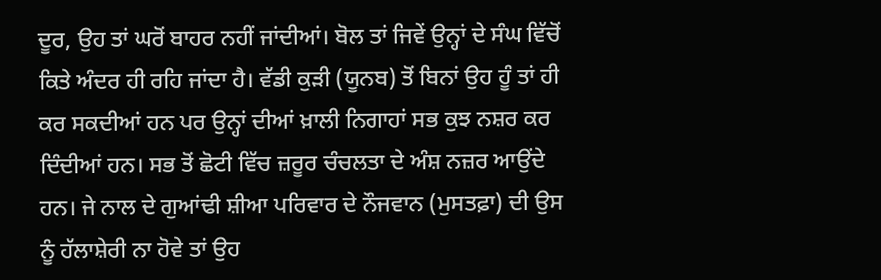ਦੂਰ, ਉਹ ਤਾਂ ਘਰੋਂ ਬਾਹਰ ਨਹੀਂ ਜਾਂਦੀਆਂ। ਬੋਲ ਤਾਂ ਜਿਵੇਂ ਉਨ੍ਹਾਂ ਦੇ ਸੰਘ ਵਿੱਚੋਂ ਕਿਤੇ ਅੰਦਰ ਹੀ ਰਹਿ ਜਾਂਦਾ ਹੈ। ਵੱਡੀ ਕੁੜੀ (ਯੂਨਬ) ਤੋਂ ਬਿਨਾਂ ਉਹ ਹੂੰ ਤਾਂ ਹੀ ਕਰ ਸਕਦੀਆਂ ਹਨ ਪਰ ਉਨ੍ਹਾਂ ਦੀਆਂ ਖ਼ਾਲੀ ਨਿਗਾਹਾਂ ਸਭ ਕੁਝ ਨਸ਼ਰ ਕਰ ਦਿੰਦੀਆਂ ਹਨ। ਸਭ ਤੋਂ ਛੋਟੀ ਵਿੱਚ ਜ਼ਰੂਰ ਚੰਚਲਤਾ ਦੇ ਅੰਸ਼ ਨਜ਼ਰ ਆਉਂਦੇ ਹਨ। ਜੇ ਨਾਲ ਦੇ ਗੁਆਂਢੀ ਸ਼ੀਆ ਪਰਿਵਾਰ ਦੇ ਨੌਜਵਾਨ (ਮੁਸਤਫ਼ਾ) ਦੀ ਉਸ ਨੂੰ ਹੱਲਾਸ਼ੇਰੀ ਨਾ ਹੋਵੇ ਤਾਂ ਉਹ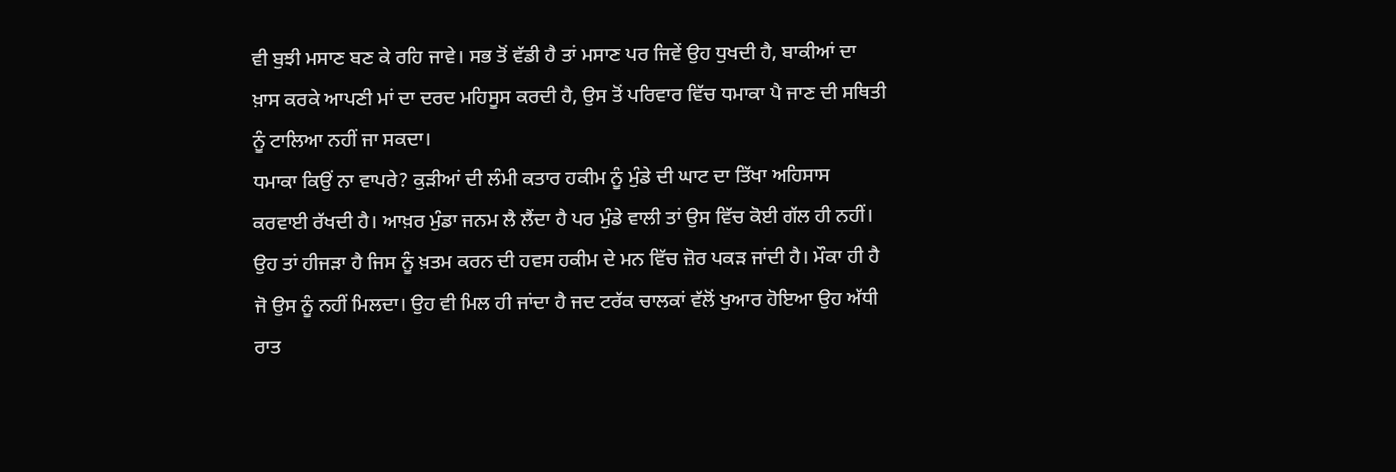ਵੀ ਬੁਝੀ ਮਸਾਣ ਬਣ ਕੇ ਰਹਿ ਜਾਵੇ। ਸਭ ਤੋਂ ਵੱਡੀ ਹੈ ਤਾਂ ਮਸਾਣ ਪਰ ਜਿਵੇਂ ਉਹ ਧੁਖਦੀ ਹੈ, ਬਾਕੀਆਂ ਦਾ ਖ਼ਾਸ ਕਰਕੇ ਆਪਣੀ ਮਾਂ ਦਾ ਦਰਦ ਮਹਿਸੂਸ ਕਰਦੀ ਹੈ, ਉਸ ਤੋਂ ਪਰਿਵਾਰ ਵਿੱਚ ਧਮਾਕਾ ਪੈ ਜਾਣ ਦੀ ਸਥਿਤੀ ਨੂੰ ਟਾਲਿਆ ਨਹੀਂ ਜਾ ਸਕਦਾ।
ਧਮਾਕਾ ਕਿਉਂ ਨਾ ਵਾਪਰੇ? ਕੁੜੀਆਂ ਦੀ ਲੰਮੀ ਕਤਾਰ ਹਕੀਮ ਨੂੰ ਮੁੰਡੇ ਦੀ ਘਾਟ ਦਾ ਤਿੱਖਾ ਅਹਿਸਾਸ ਕਰਵਾਈ ਰੱਖਦੀ ਹੈ। ਆਖ਼ਰ ਮੁੰਡਾ ਜਨਮ ਲੈ ਲੈਂਦਾ ਹੈ ਪਰ ਮੁੰਡੇ ਵਾਲੀ ਤਾਂ ਉਸ ਵਿੱਚ ਕੋਈ ਗੱਲ ਹੀ ਨਹੀਂ। ਉਹ ਤਾਂ ਹੀਜੜਾ ਹੈ ਜਿਸ ਨੂੰ ਖ਼ਤਮ ਕਰਨ ਦੀ ਹਵਸ ਹਕੀਮ ਦੇ ਮਨ ਵਿੱਚ ਜ਼ੋਰ ਪਕੜ ਜਾਂਦੀ ਹੈ। ਮੌਕਾ ਹੀ ਹੈ ਜੋ ਉਸ ਨੂੰ ਨਹੀਂ ਮਿਲਦਾ। ਉਹ ਵੀ ਮਿਲ ਹੀ ਜਾਂਦਾ ਹੈ ਜਦ ਟਰੱਕ ਚਾਲਕਾਂ ਵੱਲੋਂ ਖੁਆਰ ਹੋਇਆ ਉਹ ਅੱਧੀ ਰਾਤ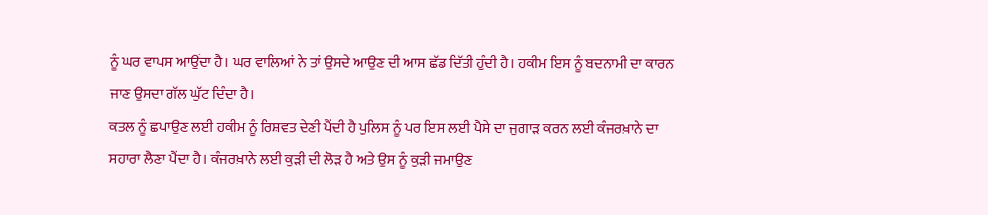ਨੂੰ ਘਰ ਵਾਪਸ ਆਉਂਦਾ ਹੈ। ਘਰ ਵਾਲਿਆਂ ਨੇ ਤਾਂ ਉਸਦੇ ਆਉਣ ਦੀ ਆਸ ਛੱਡ ਦਿੱਤੀ ਹੁੰਦੀ ਹੈ। ਹਕੀਮ ਇਸ ਨੂੰ ਬਦਨਾਮੀ ਦਾ ਕਾਰਨ ਜਾਣ ਉਸਦਾ ਗੱਲ ਘੁੱਟ ਦਿੰਦਾ ਹੈ।
ਕਤਲ ਨੂੰ ਛਪਾਉਣ ਲਈ ਹਕੀਮ ਨੂੰ ਰਿਸ਼ਵਤ ਦੇਣੀ ਪੈਂਦੀ ਹੈ ਪੁਲਿਸ ਨੂੰ ਪਰ ਇਸ ਲਈ ਪੈਸੇ ਦਾ ਜੁਗਾੜ ਕਰਨ ਲਈ ਕੰਜਰਖ਼ਾਨੇ ਦਾ ਸਹਾਰਾ ਲੈਣਾ ਪੈਂਦਾ ਹੈ। ਕੰਜਰਖ਼ਾਨੇ ਲਈ ਕੁੜੀ ਦੀ ਲੋੜ ਹੈ ਅਤੇ ਉਸ ਨੂੰ ਕੁੜੀ ਜਮਾਉਣ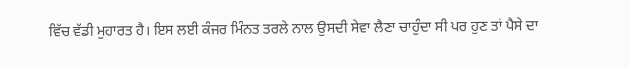ਵਿੱਚ ਵੱਡੀ ਮੁਹਾਰਤ ਹੈ। ਇਸ ਲਈ ਕੰਜਰ ਮਿੰਨਤ ਤਰਲੇ ਨਾਲ ਉਸਦੀ ਸੇਵਾ ਲੈਣਾ ਚਾਹੁੰਦਾ ਸੀ ਪਰ ਹੁਣ ਤਾਂ ਪੈਸੇ ਦਾ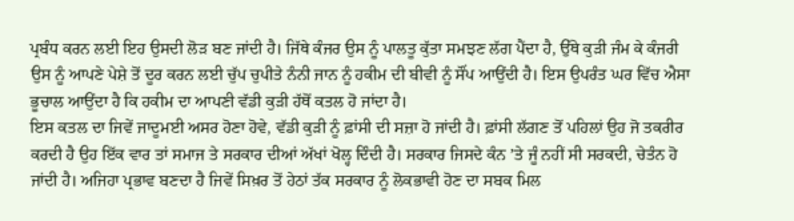ਪ੍ਰਬੰਧ ਕਰਨ ਲਈ ਇਹ ਉਸਦੀ ਲੋੜ ਬਣ ਜਾਂਦੀ ਹੈ। ਜਿੱਥੇ ਕੰਜਰ ਉਸ ਨੂੰ ਪਾਲਤੂ ਕੁੱਤਾ ਸਮਝਣ ਲੱਗ ਪੈਂਦਾ ਹੈ, ਉੱਥੇ ਕੁੜੀ ਜੰਮ ਕੇ ਕੰਜਰੀ ਉਸ ਨੂੰ ਆਪਣੇ ਪੇਸ਼ੇ ਤੋਂ ਦੂਰ ਕਰਨ ਲਈ ਚੁੱਪ ਚੁਪੀਤੇ ਨੰਨੀ ਜਾਨ ਨੂੰ ਹਕੀਮ ਦੀ ਬੀਵੀ ਨੂੰ ਸੌਂਪ ਆਉਂਦੀ ਹੈ। ਇਸ ਉਪਰੰਤ ਘਰ ਵਿੱਚ ਐਸਾ ਭੂਚਾਲ ਆਉਂਦਾ ਹੈ ਕਿ ਹਕੀਮ ਦਾ ਆਪਣੀ ਵੱਡੀ ਕੁੜੀ ਹੱਥੋਂ ਕਤਲ ਹੋ ਜਾਂਦਾ ਹੈ।
ਇਸ ਕਤਲ ਦਾ ਜਿਵੇਂ ਜਾਦੂਮਈ ਅਸਰ ਹੋਣਾ ਹੋਵੇ, ਵੱਡੀ ਕੁੜੀ ਨੂੰ ਫ਼ਾਂਸੀ ਦੀ ਸਜ਼ਾ ਹੋ ਜਾਂਦੀ ਹੈ। ਫ਼ਾਂਸੀ ਲੱਗਣ ਤੋਂ ਪਹਿਲਾਂ ਉਹ ਜੋ ਤਕਰੀਰ ਕਰਦੀ ਹੈ ਉਹ ਇੱਕ ਵਾਰ ਤਾਂ ਸਮਾਜ ਤੇ ਸਰਕਾਰ ਦੀਆਂ ਅੱਖਾਂ ਖੋਲ੍ਹ ਦਿੰਦੀ ਹੈ। ਸਰਕਾਰ ਜਿਸਦੇ ਕੰਨ ’ਤੇ ਜੂੰ ਨਹੀਂ ਸੀ ਸਰਕਦੀ, ਚੇਤੰਨ ਹੋ ਜਾਂਦੀ ਹੈ। ਅਜਿਹਾ ਪ੍ਰਭਾਵ ਬਣਦਾ ਹੈ ਜਿਵੇਂ ਸਿਖ਼ਰ ਤੋਂ ਹੇਠਾਂ ਤੱਕ ਸਰਕਾਰ ਨੂੰ ਲੋਕਭਾਵੀ ਹੋਣ ਦਾ ਸਬਕ ਮਿਲ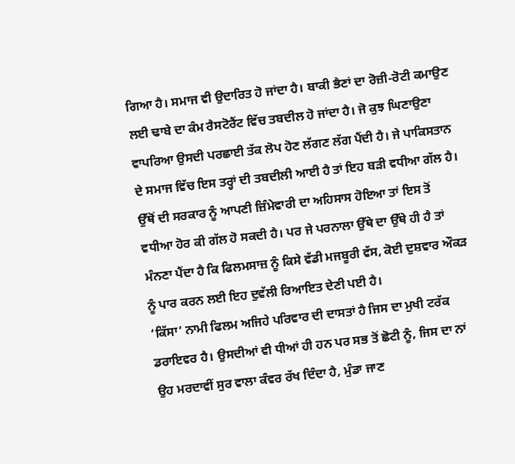ਗਿਆ ਹੈ। ਸਮਾਜ ਵੀ ਉਦਾਰਿਤ ਹੋ ਜਾਂਦਾ ਹੈ। ਬਾਕੀ ਭੈਣਾਂ ਦਾ ਰੋਜ਼ੀ-ਰੋਟੀ ਕਮਾਉਣ ਲਈ ਢਾਬੇ ਦਾ ਕੰਮ ਰੈਸਟੋਰੈਂਟ ਵਿੱਚ ਤਬਦੀਲ ਹੋ ਜਾਂਦਾ ਹੈ। ਜੋ ਕੁਝ ਘਿਣਾਉਣਾ ਵਾਪਰਿਆ ਉਸਦੀ ਪਰਛਾਈ ਤੱਕ ਲੋਪ ਹੋਣ ਲੱਗਣ ਲੱਗ ਪੈਂਦੀ ਹੈ। ਜੇ ਪਾਕਿਸਤਾਨ ਦੇ ਸਮਾਜ ਵਿੱਚ ਇਸ ਤਰ੍ਹਾਂ ਦੀ ਤਬਦੀਲੀ ਆਈ ਹੈ ਤਾਂ ਇਹ ਬੜੀ ਵਧੀਆ ਗੱਲ ਹੈ। ਉੱਥੋਂ ਦੀ ਸਰਕਾਰ ਨੂੰ ਆਪਣੀ ਜ਼ਿੰਮੇਵਾਰੀ ਦਾ ਅਹਿਸਾਸ ਹੋਇਆ ਤਾਂ ਇਸ ਤੋਂ ਵਧੀਆ ਹੋਰ ਕੀ ਗੱਲ ਹੋ ਸਕਦੀ ਹੈ। ਪਰ ਜੇ ਪਰਨਾਲਾ ਉੱਥੇ ਦਾ ਉੱਥੇ ਹੀ ਹੈ ਤਾਂ ਮੰਨਣਾ ਪੈਂਦਾ ਹੈ ਕਿ ਫਿਲਮਸਾਜ਼ ਨੂੰ ਕਿਸੇ ਵੱਡੀ ਮਜਬੂਰੀ ਵੱਸ, ਕੋਈ ਦੁਸ਼ਵਾਰ ਔਕੜ ਨੂੰ ਪਾਰ ਕਰਨ ਲਈ ਇਹ ਦੁਵੱਲੀ ਰਿਆਇਤ ਦੇਣੀ ਪਈ ਹੈ।
‘ਕਿੱਸਾ’ ਨਾਮੀ ਫਿਲਮ ਅਜਿਹੇ ਪਰਿਵਾਰ ਦੀ ਦਾਸਤਾਂ ਹੈ ਜਿਸ ਦਾ ਮੁਖੀ ਟਰੱਕ ਡਰਾਇਵਰ ਹੈ। ਉਸਦੀਆਂ ਵੀ ਧੀਆਂ ਹੀ ਹਨ ਪਰ ਸਭ ਤੋਂ ਛੋਟੀ ਨੂੰ, ਜਿਸ ਦਾ ਨਾਂ ਉਹ ਮਰਦਾਵੀਂ ਸੁਰ ਵਾਲਾ ਕੰਵਰ ਰੱਖ ਦਿੰਦਾ ਹੈ, ਮੁੰਡਾ ਜਾਣ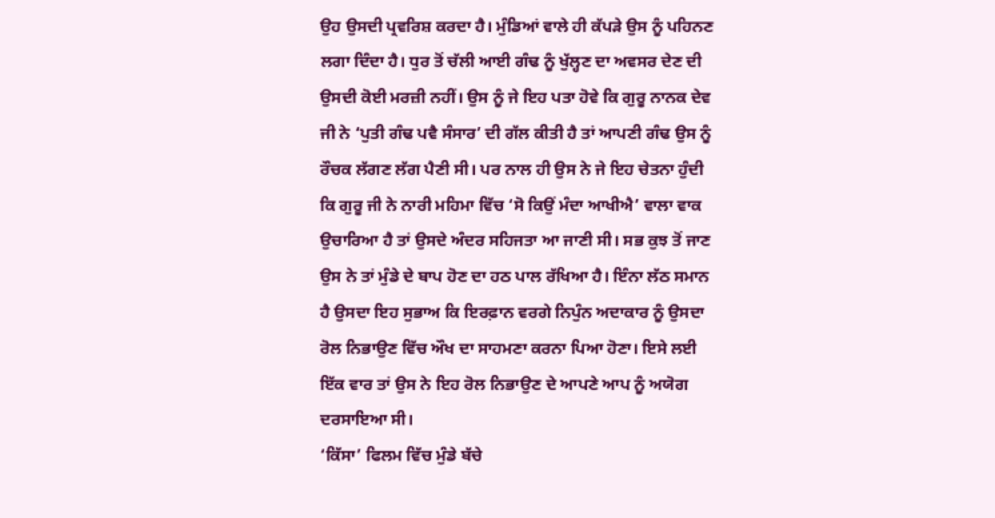ਉਹ ਉਸਦੀ ਪ੍ਰਵਰਿਸ਼ ਕਰਦਾ ਹੈ। ਮੁੰਡਿਆਂ ਵਾਲੇ ਹੀ ਕੱਪੜੇ ਉਸ ਨੂੰ ਪਹਿਨਣ ਲਗਾ ਦਿੰਦਾ ਹੈ। ਧੁਰ ਤੋਂ ਚੱਲੀ ਆਈ ਗੰਢ ਨੂੰ ਖੁੱਲ੍ਹਣ ਦਾ ਅਵਸਰ ਦੇਣ ਦੀ ਉਸਦੀ ਕੋਈ ਮਰਜ਼ੀ ਨਹੀਂ। ਉਸ ਨੂੰ ਜੇ ਇਹ ਪਤਾ ਹੋਵੇ ਕਿ ਗੁਰੂ ਨਾਨਕ ਦੇਵ ਜੀ ਨੇ ‘ਪੁਤੀ ਗੰਢ ਪਵੈ ਸੰਸਾਰ’ ਦੀ ਗੱਲ ਕੀਤੀ ਹੈ ਤਾਂ ਆਪਣੀ ਗੰਢ ਉਸ ਨੂੰ ਰੌਚਕ ਲੱਗਣ ਲੱਗ ਪੈਣੀ ਸੀ। ਪਰ ਨਾਲ ਹੀ ਉਸ ਨੇ ਜੇ ਇਹ ਚੇਤਨਾ ਹੁੰਦੀ ਕਿ ਗੁਰੂ ਜੀ ਨੇ ਨਾਰੀ ਮਹਿਮਾ ਵਿੱਚ ‘ਸੋ ਕਿਉਂ ਮੰਦਾ ਆਖੀਐ’ ਵਾਲਾ ਵਾਕ ਉਚਾਰਿਆ ਹੈ ਤਾਂ ਉਸਦੇ ਅੰਦਰ ਸਹਿਜਤਾ ਆ ਜਾਣੀ ਸੀ। ਸਭ ਕੁਝ ਤੋਂ ਜਾਣ ਉਸ ਨੇ ਤਾਂ ਮੁੰਡੇ ਦੇ ਬਾਪ ਹੋਣ ਦਾ ਹਠ ਪਾਲ ਰੱਖਿਆ ਹੈ। ਇੰਨਾ ਲੱਠ ਸਮਾਨ ਹੈ ਉਸਦਾ ਇਹ ਸੁਭਾਅ ਕਿ ਇਰਫ਼ਾਨ ਵਰਗੇ ਨਿਪੁੰਨ ਅਦਾਕਾਰ ਨੂੰ ਉਸਦਾ ਰੋਲ ਨਿਭਾਉਣ ਵਿੱਚ ਔਖ ਦਾ ਸਾਹਮਣਾ ਕਰਨਾ ਪਿਆ ਹੋਣਾ। ਇਸੇ ਲਈ ਇੱਕ ਵਾਰ ਤਾਂ ਉਸ ਨੇ ਇਹ ਰੋਲ ਨਿਭਾਉਣ ਦੇ ਆਪਣੇ ਆਪ ਨੂੰ ਅਯੋਗ ਦਰਸਾਇਆ ਸੀ।
‘ਕਿੱਸਾ’ ਫਿਲਮ ਵਿੱਚ ਮੁੰਡੇ ਬੱਚੇ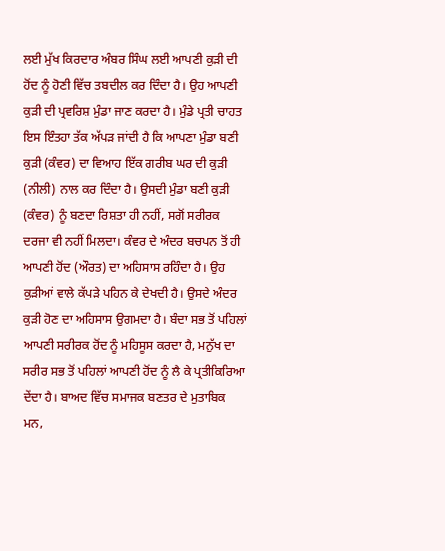ਲਈ ਮੁੱਖ ਕਿਰਦਾਰ ਅੰਬਰ ਸਿੰਘ ਲਈ ਆਪਣੀ ਕੁੜੀ ਦੀ ਹੋਂਦ ਨੂੰ ਹੋਣੀ ਵਿੱਚ ਤਬਦੀਲ ਕਰ ਦਿੰਦਾ ਹੈ। ਉਹ ਆਪਣੀ ਕੁੜੀ ਦੀ ਪ੍ਰਵਰਿਸ਼ ਮੁੰਡਾ ਜਾਣ ਕਰਦਾ ਹੈ। ਮੁੰਡੇ ਪ੍ਰਤੀ ਚਾਹਤ ਇਸ ਇੰਤਹਾ ਤੱਕ ਅੱਪੜ ਜਾਂਦੀ ਹੈ ਕਿ ਆਪਣਾ ਮੁੰਡਾ ਬਣੀ ਕੁੜੀ (ਕੰਵਰ) ਦਾ ਵਿਆਹ ਇੱਕ ਗਰੀਬ ਘਰ ਦੀ ਕੁੜੀ (ਨੀਲੀ) ਨਾਲ ਕਰ ਦਿੰਦਾ ਹੈ। ਉਸਦੀ ਮੁੰਡਾ ਬਣੀ ਕੁੜੀ (ਕੰਵਰ) ਨੂੰ ਬਣਦਾ ਰਿਸ਼ਤਾ ਹੀ ਨਹੀਂ, ਸਗੋਂ ਸਰੀਰਕ ਦਰਜਾ ਵੀ ਨਹੀਂ ਮਿਲਦਾ। ਕੰਵਰ ਦੇ ਅੰਦਰ ਬਚਪਨ ਤੋਂ ਹੀ ਆਪਣੀ ਹੋਂਦ (ਔਰਤ) ਦਾ ਅਹਿਸਾਸ ਰਹਿੰਦਾ ਹੈ। ਉਹ ਕੁੜੀਆਂ ਵਾਲੇ ਕੱਪੜੇ ਪਹਿਨ ਕੇ ਦੇਖਦੀ ਹੈ। ਉਸਦੇ ਅੰਦਰ ਕੁੜੀ ਹੋਣ ਦਾ ਅਹਿਸਾਸ ਉਗਮਦਾ ਹੈ। ਬੰਦਾ ਸਭ ਤੋਂ ਪਹਿਲਾਂ ਆਪਣੀ ਸਰੀਰਕ ਹੋਂਦ ਨੂੰ ਮਹਿਸੂਸ ਕਰਦਾ ਹੈ, ਮਨੁੱਖ ਦਾ ਸਰੀਰ ਸਭ ਤੋਂ ਪਹਿਲਾਂ ਆਪਣੀ ਹੋਂਦ ਨੂੰ ਲੈ ਕੇ ਪ੍ਰਤੀਕਿਰਿਆ ਦੇਂਦਾ ਹੈ। ਬਾਅਦ ਵਿੱਚ ਸਮਾਜਕ ਬਣਤਰ ਦੇ ਮੁਤਾਬਿਕ ਮਨ,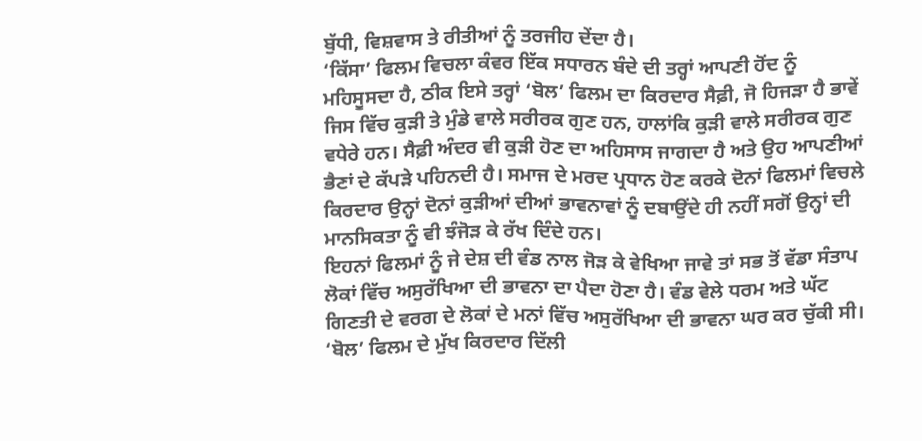ਬੁੱਧੀ, ਵਿਸ਼ਵਾਸ ਤੇ ਰੀਤੀਆਂ ਨੂੰ ਤਰਜੀਹ ਦੇਂਦਾ ਹੈ।
‘ਕਿੱਸਾ’ ਫਿਲਮ ਵਿਚਲਾ ਕੰਵਰ ਇੱਕ ਸਧਾਰਨ ਬੰਦੇ ਦੀ ਤਰ੍ਹਾਂ ਆਪਣੀ ਹੋਂਦ ਨੂੰ ਮਹਿਸੂਸਦਾ ਹੈ, ਠੀਕ ਇਸੇ ਤਰ੍ਹਾਂ ‘ਬੋਲ’ ਫਿਲਮ ਦਾ ਕਿਰਦਾਰ ਸੈਫ਼ੀ, ਜੋ ਹਿਜੜਾ ਹੈ ਭਾਵੇਂ ਜਿਸ ਵਿੱਚ ਕੁੜੀ ਤੇ ਮੁੰਡੇ ਵਾਲੇ ਸਰੀਰਕ ਗੁਣ ਹਨ, ਹਾਲਾਂਕਿ ਕੁੜੀ ਵਾਲੇ ਸਰੀਰਕ ਗੁਣ ਵਧੇਰੇ ਹਨ। ਸੈਫ਼ੀ ਅੰਦਰ ਵੀ ਕੁੜੀ ਹੋਣ ਦਾ ਅਹਿਸਾਸ ਜਾਗਦਾ ਹੈ ਅਤੇ ਉਹ ਆਪਣੀਆਂ ਭੈਣਾਂ ਦੇ ਕੱਪੜੇ ਪਹਿਨਦੀ ਹੈ। ਸਮਾਜ ਦੇ ਮਰਦ ਪ੍ਰਧਾਨ ਹੋਣ ਕਰਕੇ ਦੋਨਾਂ ਫਿਲਮਾਂ ਵਿਚਲੇ ਕਿਰਦਾਰ ਉਨ੍ਹਾਂ ਦੋਨਾਂ ਕੁੜੀਆਂ ਦੀਆਂ ਭਾਵਨਾਵਾਂ ਨੂੰ ਦਬਾਉਂਦੇ ਹੀ ਨਹੀਂ ਸਗੋਂ ਉਨ੍ਹਾਂ ਦੀ ਮਾਨਸਿਕਤਾ ਨੂੰ ਵੀ ਝੰਜੋੜ ਕੇ ਰੱਖ ਦਿੰਦੇ ਹਨ।
ਇਹਨਾਂ ਫਿਲਮਾਂ ਨੂੰ ਜੇ ਦੇਸ਼ ਦੀ ਵੰਡ ਨਾਲ ਜੋੜ ਕੇ ਵੇਖਿਆ ਜਾਵੇ ਤਾਂ ਸਭ ਤੋਂ ਵੱਡਾ ਸੰਤਾਪ ਲੋਕਾਂ ਵਿੱਚ ਅਸੁਰੱਖਿਆ ਦੀ ਭਾਵਨਾ ਦਾ ਪੈਦਾ ਹੋਣਾ ਹੈ। ਵੰਡ ਵੇਲੇ ਧਰਮ ਅਤੇ ਘੱਟ ਗਿਣਤੀ ਦੇ ਵਰਗ ਦੇ ਲੋਕਾਂ ਦੇ ਮਨਾਂ ਵਿੱਚ ਅਸੁਰੱਖਿਆ ਦੀ ਭਾਵਨਾ ਘਰ ਕਰ ਚੁੱਕੀ ਸੀ। ‘ਬੋਲ’ ਫਿਲਮ ਦੇ ਮੁੱਖ ਕਿਰਦਾਰ ਦਿੱਲੀ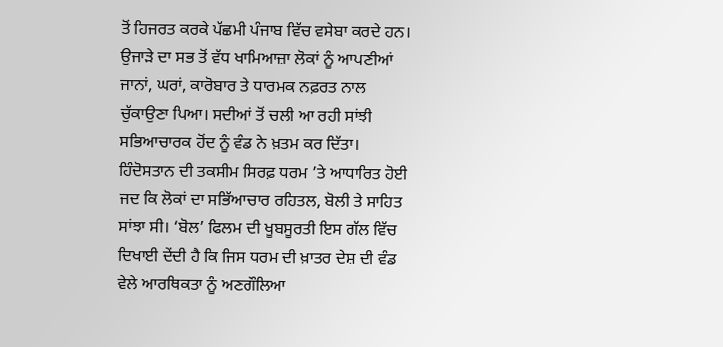ਤੋਂ ਹਿਜਰਤ ਕਰਕੇ ਪੱਛਮੀ ਪੰਜਾਬ ਵਿੱਚ ਵਸੇਬਾ ਕਰਦੇ ਹਨ। ਉਜਾੜੇ ਦਾ ਸਭ ਤੋਂ ਵੱਧ ਖਾਮਿਆਜ਼ਾ ਲੋਕਾਂ ਨੂੰ ਆਪਣੀਆਂ ਜਾਨਾਂ, ਘਰਾਂ, ਕਾਰੋਬਾਰ ਤੇ ਧਾਰਮਕ ਨਫ਼ਰਤ ਨਾਲ ਚੁੱਕਾਉਣਾ ਪਿਆ। ਸਦੀਆਂ ਤੋਂ ਚਲੀ ਆ ਰਹੀ ਸਾਂਝੀ ਸਭਿਆਚਾਰਕ ਹੋਂਦ ਨੂੰ ਵੰਡ ਨੇ ਖ਼ਤਮ ਕਰ ਦਿੱਤਾ। ਹਿੰਦੋਸਤਾਨ ਦੀ ਤਕਸੀਮ ਸਿਰਫ਼ ਧਰਮ ’ਤੇ ਆਧਾਰਿਤ ਹੋਈ ਜਦ ਕਿ ਲੋਕਾਂ ਦਾ ਸਭਿੱਆਚਾਰ ਰਹਿਤਲ, ਬੋਲੀ ਤੇ ਸਾਹਿਤ ਸਾਂਝਾ ਸੀ। ‘ਬੋਲ’ ਫਿਲਮ ਦੀ ਖੂਬਸੂਰਤੀ ਇਸ ਗੱਲ ਵਿੱਚ ਦਿਖਾਈ ਦੇਂਦੀ ਹੈ ਕਿ ਜਿਸ ਧਰਮ ਦੀ ਖ਼ਾਤਰ ਦੇਸ਼ ਦੀ ਵੰਡ ਵੇਲੇ ਆਰਥਿਕਤਾ ਨੂੰ ਅਣਗੌਲਿਆ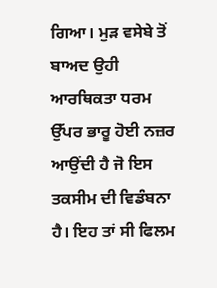ਗਿਆ। ਮੁੜ ਵਸੇਬੇ ਤੋਂ ਬਾਅਦ ਉਹੀ ਆਰਥਿਕਤਾ ਧਰਮ ਉੱਪਰ ਭਾਰੂ ਹੋਈ ਨਜ਼ਰ ਆਉਂਦੀ ਹੈ ਜੋ ਇਸ ਤਕਸੀਮ ਦੀ ਵਿਡੰਬਨਾ ਹੈ। ਇਹ ਤਾਂ ਸੀ ਫਿਲਮ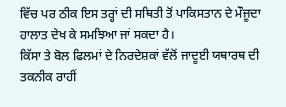ਵਿੱਚ ਪਰ ਠੀਕ ਇਸ ਤਰ੍ਹਾਂ ਦੀ ਸਥਿਤੀ ਤੋਂ ਪਾਕਿਸਤਾਨ ਦੇ ਮੌਜੂਦਾ ਹਾਲਾਤ ਦੇਖ ਕੇ ਸਮਝਿਆ ਜਾਂ ਸਕਦਾ ਹੈ।
ਕਿੱਸਾ ਤੇ ਬੋਲ ਫਿਲਮਾਂ ਦੇ ਨਿਰਦੇਸ਼ਕਾਂ ਵੱਲੋਂ ਜਾਦੂਈ ਯਥਾਰਥ ਦੀ ਤਕਨੀਕ ਰਾਹੀਂ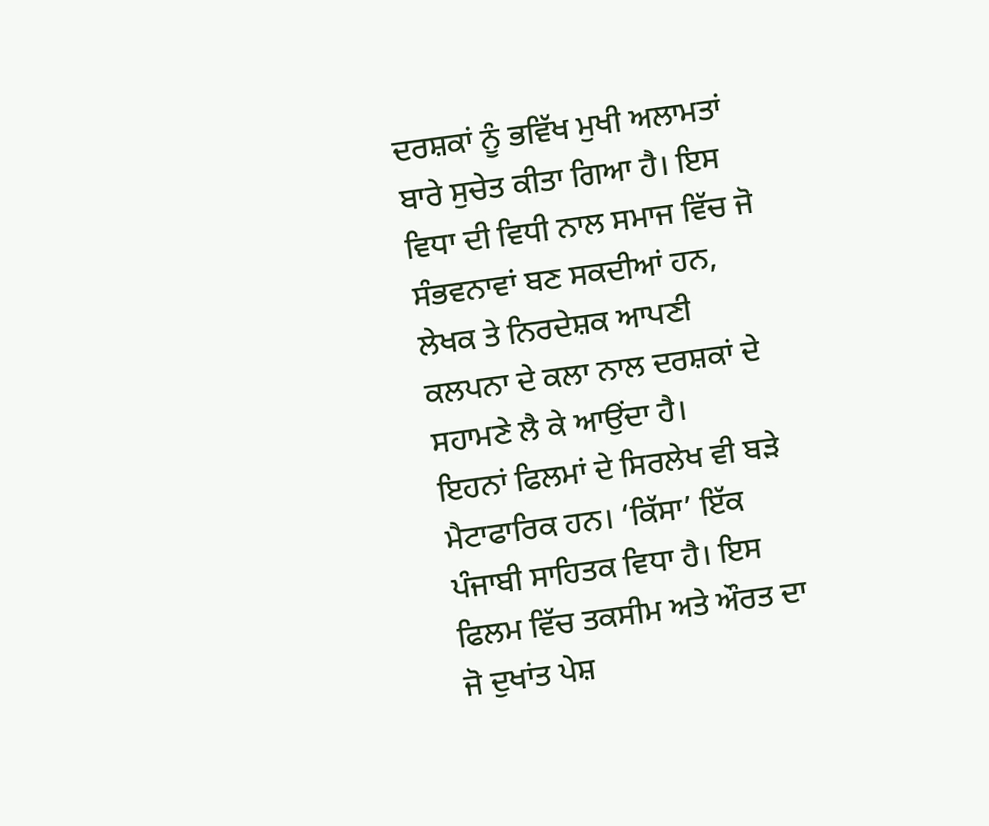ਦਰਸ਼ਕਾਂ ਨੂੰ ਭਵਿੱਖ ਮੁਖੀ ਅਲਾਮਤਾਂ ਬਾਰੇ ਸੁਚੇਤ ਕੀਤਾ ਗਿਆ ਹੈ। ਇਸ ਵਿਧਾ ਦੀ ਵਿਧੀ ਨਾਲ ਸਮਾਜ ਵਿੱਚ ਜੋ ਸੰਭਵਨਾਵਾਂ ਬਣ ਸਕਦੀਆਂ ਹਨ, ਲੇਖਕ ਤੇ ਨਿਰਦੇਸ਼ਕ ਆਪਣੀ ਕਲਪਨਾ ਦੇ ਕਲਾ ਨਾਲ ਦਰਸ਼ਕਾਂ ਦੇ ਸਹਾਮਣੇ ਲੈ ਕੇ ਆਉਂਦਾ ਹੈ।
ਇਹਨਾਂ ਫਿਲਮਾਂ ਦੇ ਸਿਰਲੇਖ ਵੀ ਬੜੇ ਮੈਟਾਫਾਰਿਕ ਹਨ। ‘ਕਿੱਸਾ’ ਇੱਕ ਪੰਜਾਬੀ ਸਾਹਿਤਕ ਵਿਧਾ ਹੈ। ਇਸ ਫਿਲਮ ਵਿੱਚ ਤਕਸੀਮ ਅਤੇ ਔਰਤ ਦਾ ਜੋ ਦੁਖਾਂਤ ਪੇਸ਼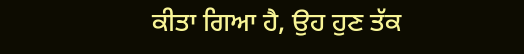ਕੀਤਾ ਗਿਆ ਹੈ, ਉਹ ਹੁਣ ਤੱਕ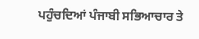ਪਹੁੰਚਦਿਆਂ ਪੰਜਾਬੀ ਸਭਿਆਚਾਰ ਤੇ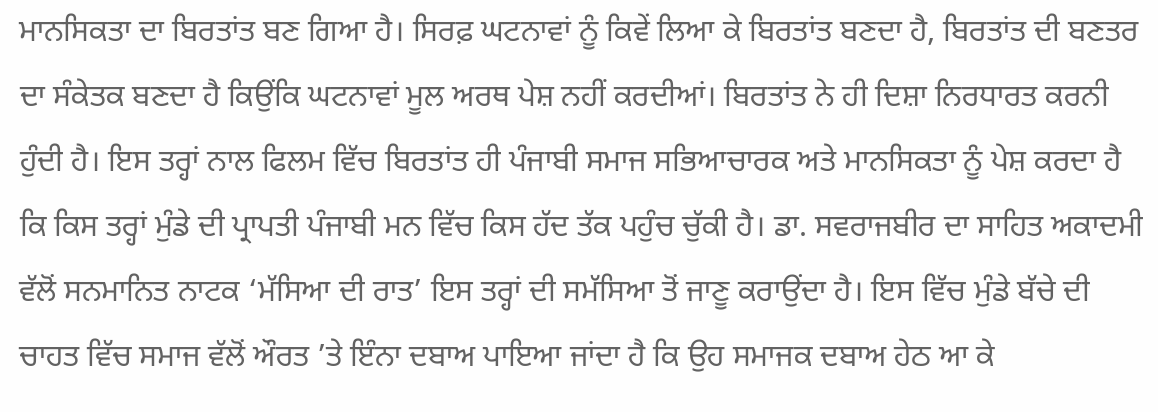ਮਾਨਸਿਕਤਾ ਦਾ ਬਿਰਤਾਂਤ ਬਣ ਗਿਆ ਹੈ। ਸਿਰਫ਼ ਘਟਨਾਵਾਂ ਨੂੰ ਕਿਵੇਂ ਲਿਆ ਕੇ ਬਿਰਤਾਂਤ ਬਣਦਾ ਹੈ, ਬਿਰਤਾਂਤ ਦੀ ਬਣਤਰ ਦਾ ਸੰਕੇਤਕ ਬਣਦਾ ਹੈ ਕਿਉਂਕਿ ਘਟਨਾਵਾਂ ਮੂਲ ਅਰਥ ਪੇਸ਼ ਨਹੀਂ ਕਰਦੀਆਂ। ਬਿਰਤਾਂਤ ਨੇ ਹੀ ਦਿਸ਼ਾ ਨਿਰਧਾਰਤ ਕਰਨੀ ਹੁੰਦੀ ਹੈ। ਇਸ ਤਰ੍ਹਾਂ ਨਾਲ ਫਿਲਮ ਵਿੱਚ ਬਿਰਤਾਂਤ ਹੀ ਪੰਜਾਬੀ ਸਮਾਜ ਸਭਿਆਚਾਰਕ ਅਤੇ ਮਾਨਸਿਕਤਾ ਨੂੰ ਪੇਸ਼ ਕਰਦਾ ਹੈ ਕਿ ਕਿਸ ਤਰ੍ਹਾਂ ਮੁੰਡੇ ਦੀ ਪ੍ਰਾਪਤੀ ਪੰਜਾਬੀ ਮਨ ਵਿੱਚ ਕਿਸ ਹੱਦ ਤੱਕ ਪਹੁੰਚ ਚੁੱਕੀ ਹੈ। ਡਾ. ਸਵਰਾਜਬੀਰ ਦਾ ਸਾਹਿਤ ਅਕਾਦਮੀ ਵੱਲੋਂ ਸਨਮਾਨਿਤ ਨਾਟਕ ‘ਮੱਸਿਆ ਦੀ ਰਾਤ’ ਇਸ ਤਰ੍ਹਾਂ ਦੀ ਸਮੱਸਿਆ ਤੋਂ ਜਾਣੂ ਕਰਾਉਂਦਾ ਹੈ। ਇਸ ਵਿੱਚ ਮੁੰਡੇ ਬੱਚੇ ਦੀ ਚਾਹਤ ਵਿੱਚ ਸਮਾਜ ਵੱਲੋਂ ਔਰਤ ’ਤੇ ਇੰਨਾ ਦਬਾਅ ਪਾਇਆ ਜਾਂਦਾ ਹੈ ਕਿ ਉਹ ਸਮਾਜਕ ਦਬਾਅ ਹੇਠ ਆ ਕੇ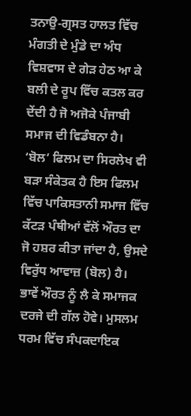ਤਨਾਉ-ਗ੍ਰਸਤ ਹਾਲਤ ਵਿੱਚ ਮੰਗਤੀ ਦੇ ਮੁੰਡੇ ਦਾ ਅੰਧ ਵਿਸ਼ਵਾਸ ਦੇ ਗੇੜ ਹੇਠ ਆ ਕੇ ਬਲੀ ਦੇ ਰੂਪ ਵਿੱਚ ਕਤਲ ਕਰ ਦੇਂਦੀ ਹੈ ਜੋ ਅਜੋਕੇ ਪੰਜਾਬੀ ਸਮਾਜ ਦੀ ਵਿਡੰਬਨਾ ਹੈ।
‘ਬੋਲ’ ਫਿਲਮ ਦਾ ਸਿਰਲੇਖ ਵੀ ਬੜਾ ਸੰਕੇਤਕ ਹੈ ਇਸ ਫਿਲਮ ਵਿੱਚ ਪਾਕਿਸਤਾਨੀ ਸਮਾਜ ਵਿੱਚ ਕੱਟੜ ਪੰਥੀਆਂ ਵੱਲੋਂ ਔਰਤ ਦਾ ਜੋ ਹਸ਼ਰ ਕੀਤਾ ਜਾਂਦਾ ਹੈ, ਉਸਦੇ ਵਿਰੁੱਧ ਆਵਾਜ਼ (ਬੋਲ) ਹੈ। ਭਾਵੇਂ ਔਰਤ ਨੂੰ ਲੈ ਕੇ ਸਮਾਜਕ ਦਰਜੇ ਦੀ ਗੱਲ ਹੋਵੇ। ਮੁਸਲਮ ਧਰਮ ਵਿੱਚ ਸੰਪਕਦਾਇਕ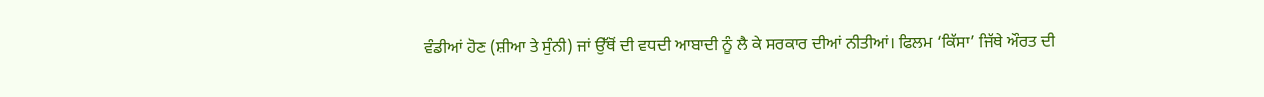ਵੰਡੀਆਂ ਹੋਣ (ਸ਼ੀਆ ਤੇ ਸੁੰਨੀ) ਜਾਂ ਉੱਥੋਂ ਦੀ ਵਧਦੀ ਆਬਾਦੀ ਨੂੰ ਲੈ ਕੇ ਸਰਕਾਰ ਦੀਆਂ ਨੀਤੀਆਂ। ਫਿਲਮ ‘ਕਿੱਸਾ’ ਜਿੱਥੇ ਔਰਤ ਦੀ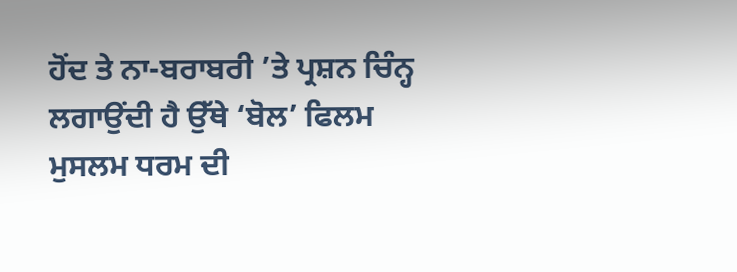ਹੋਂਦ ਤੇ ਨਾ-ਬਰਾਬਰੀ ’ਤੇ ਪ੍ਰਸ਼ਨ ਚਿੰਨ੍ਹ ਲਗਾਉਂਦੀ ਹੈ ਉੱਥੇ ‘ਬੋਲ’ ਫਿਲਮ ਮੁਸਲਮ ਧਰਮ ਦੀ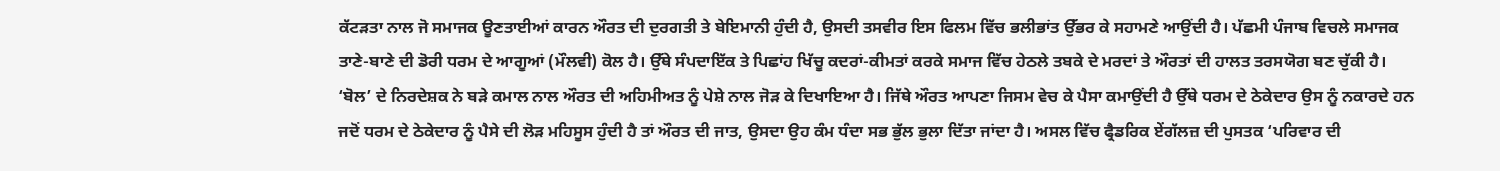ਕੱਟੜਤਾ ਨਾਲ ਜੋ ਸਮਾਜਕ ਊਣਤਾਈਆਂ ਕਾਰਨ ਔਰਤ ਦੀ ਦੁਰਗਤੀ ਤੇ ਬੇਇਮਾਨੀ ਹੁੰਦੀ ਹੈ, ਉਸਦੀ ਤਸਵੀਰ ਇਸ ਫਿਲਮ ਵਿੱਚ ਭਲੀਭਾਂਤ ਉੱਭਰ ਕੇ ਸਹਾਮਣੇ ਆਉਂਦੀ ਹੈ। ਪੱਛਮੀ ਪੰਜਾਬ ਵਿਚਲੇ ਸਮਾਜਕ ਤਾਣੇ-ਬਾਣੇ ਦੀ ਡੋਰੀ ਧਰਮ ਦੇ ਆਗੂਆਂ (ਮੌਲਵੀ) ਕੋਲ ਹੈ। ਉੱਥੇ ਸੰਪਦਾਇੱਕ ਤੇ ਪਿਛਾਂਹ ਖਿੱਚੂ ਕਦਰਾਂ-ਕੀਮਤਾਂ ਕਰਕੇ ਸਮਾਜ ਵਿੱਚ ਹੇਠਲੇ ਤਬਕੇ ਦੇ ਮਰਦਾਂ ਤੇ ਔਰਤਾਂ ਦੀ ਹਾਲਤ ਤਰਸਯੋਗ ਬਣ ਚੁੱਕੀ ਹੈ। ‘ਬੋਲ’ ਦੇ ਨਿਰਦੇਸ਼ਕ ਨੇ ਬੜੇ ਕਮਾਲ ਨਾਲ ਔਰਤ ਦੀ ਅਹਿਮੀਅਤ ਨੂੰ ਪੇਸ਼ੇ ਨਾਲ ਜੋੜ ਕੇ ਦਿਖਾਇਆ ਹੈ। ਜਿੱਥੇ ਔਰਤ ਆਪਣਾ ਜਿਸਮ ਵੇਚ ਕੇ ਪੈਸਾ ਕਮਾਉਂਦੀ ਹੈ ਉੱਥੇ ਧਰਮ ਦੇ ਠੇਕੇਦਾਰ ਉਸ ਨੂੰ ਨਕਾਰਦੇ ਹਨ ਜਦੋਂ ਧਰਮ ਦੇ ਠੇਕੇਦਾਰ ਨੂੰ ਪੈਸੇ ਦੀ ਲੋੜ ਮਹਿਸੂਸ ਹੁੰਦੀ ਹੈ ਤਾਂ ਔਰਤ ਦੀ ਜਾਤ, ਉਸਦਾ ਉਹ ਕੰਮ ਧੰਦਾ ਸਭ ਭੁੱਲ ਭੁਲਾ ਦਿੱਤਾ ਜਾਂਦਾ ਹੈ। ਅਸਲ ਵਿੱਚ ਫ੍ਰੈਡਰਿਕ ਏਂਗੱਲਜ਼ ਦੀ ਪੁਸਤਕ ‘ਪਰਿਵਾਰ ਦੀ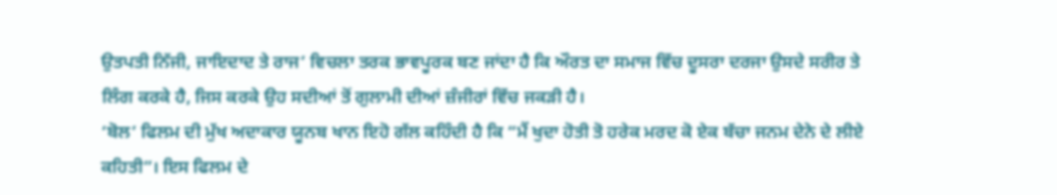ਉਤਪਤੀ ਨਿੱਜੀ, ਜਾਇਦਾਦ ਤੇ ਰਾਜ’ ਵਿਚਲਾ ਤਰਕ ਭਾਵਪੂਰਕ ਬਣ ਜਾਂਦਾ ਹੈ ਕਿ ਔਰਤ ਦਾ ਸਮਾਜ ਵਿੱਚ ਦੂਸਰਾ ਦਰਜਾ ਉਸਦੇ ਸਰੀਰ ਤੇ ਲਿੰਗ ਕਰਕੇ ਹੈ, ਜਿਸ ਕਰਕੇ ਉਹ ਸਦੀਆਂ ਤੋਂ ਗੁਲਾਮੀ ਦੀਆਂ ਜ਼ੰਜੀਰਾਂ ਵਿੱਚ ਜਕੜੀ ਹੈ।
‘ਬੋਲ’ ਫਿਲਮ ਦੀ ਮੁੱਖ ਅਦਾਕਾਰ ਯੂਨਬ ਖਾਨ ਇਹੋ ਗੱਲ ਕਹਿੰਦੀ ਹੈ ਕਿ “ਮੈਂ ਖੁਦਾ ਹੋਤੀ ਤੋ ਹਰੇਕ ਮਰਦ ਕੋ ਏਕ ਬੱਚਾ ਜਨਮ ਦੇਨੇ ਦੇ ਲੀਏ ਕਹਿਤੀ”। ਇਸ ਫਿਲਮ ਦੇ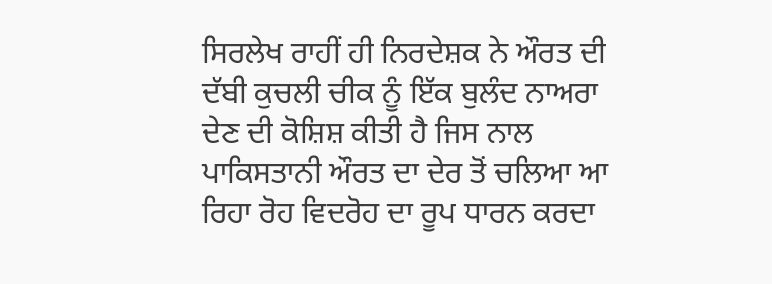ਸਿਰਲੇਖ ਰਾਹੀਂ ਹੀ ਨਿਰਦੇਸ਼ਕ ਨੇ ਔਰਤ ਦੀ ਦੱਬੀ ਕੁਚਲੀ ਚੀਕ ਨੂੰ ਇੱਕ ਬੁਲੰਦ ਨਾਅਰਾ ਦੇਣ ਦੀ ਕੋਸ਼ਿਸ਼ ਕੀਤੀ ਹੈ ਜਿਸ ਨਾਲ ਪਾਕਿਸਤਾਨੀ ਔਰਤ ਦਾ ਦੇਰ ਤੋਂ ਚਲਿਆ ਆ ਰਿਹਾ ਰੋਹ ਵਿਦਰੋਹ ਦਾ ਰੂਪ ਧਾਰਨ ਕਰਦਾ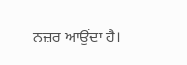ਨਜ਼ਰ ਆਉਂਦਾ ਹੈ।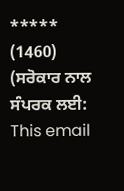*****
(1460)
(ਸਰੋਕਾਰ ਨਾਲ ਸੰਪਰਕ ਲਈ: This email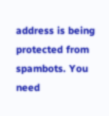address is being protected from spambots. You need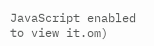JavaScript enabled to view it.om)